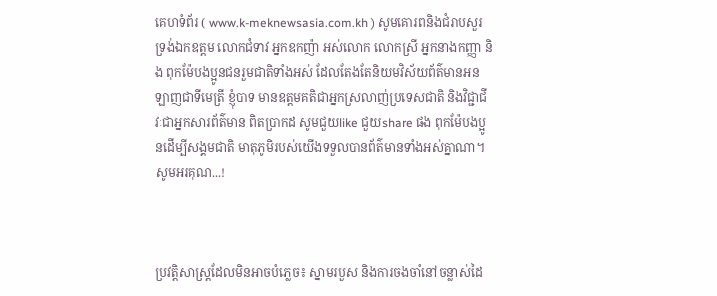គេហទំព័រ ( www.k-meknewsasia.com.kh ) សូមគោរពនិងជំរាបសួរ ទ្រង់ឯកឧត្តម លោកជំទាវ អ្នកឧកញ៉ា អស់លោក លោកស្រី អ្នកនាងកញ្ញា និង ពុកម៉ែបងប្អូនជនរួមជាតិទាំងអស់ ដែលតែងតែនិយមវិស័យព័ត៌មានអនឡាញជាទីមេត្រី ខ្ញុំបាទ មានឧត្តមគតិជាអ្នកស្រលាញ់ប្រទេសជាតិ និងវិជ្ជាជីវៈជាអ្នកសារព័ត៌មាន ពិតប្រាកដ សូមជួយlike ជួយshare ផង ពុកម៉ែបងប្អូនដើម្បីសង្គមជាតិ មាតុភូមិរបស់យើងទទួលបានព័ត៌មានទាំងអស់គ្នាណា។ សូមអរគុណ...!



ប្រវត្តិសាស្ត្រដែលមិនអាចបំភ្លេច៖ ស្នាមរបួស និងការចងចាំនៅចន្លាស់ដៃ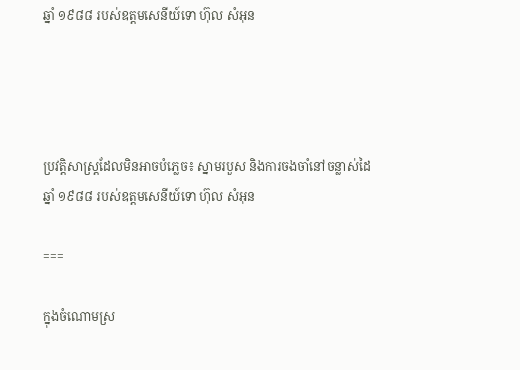ឆ្នាំ ១៩៨៨ របស់ឧត្តមសេនីយ៍ទោ ហ៊ុល សំអុន




ប្រវត្តិសាស្ត្រដែលមិនអាចបំភ្លេច៖ ស្នាមរបួស និងការចងចាំនៅចន្លាស់ដៃ ឆ្នាំ ១៩៨៨ របស់ឧត្តមសេនីយ៍ទោ ហ៊ុល សំអុន

===

ក្នុងចំណោមស្រ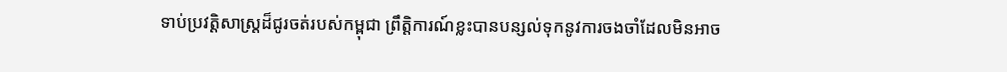ទាប់ប្រវត្តិសាស្ត្រដ៏ជូរចត់របស់កម្ពុជា ព្រឹត្តិការណ៍ខ្លះបានបន្សល់ទុកនូវការចងចាំដែលមិនអាច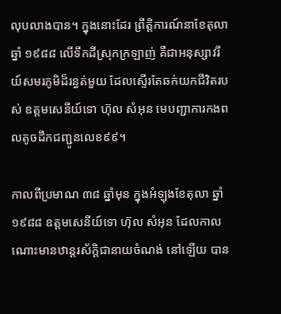លុបលាងបាន។ ក្នុងនោះដែរ ព្រឹត្តិការណ៍នាខែតុលា ឆ្នាំ ១៩៨៨ លើទឹកដីស្រុកក្រឡាញ់ គឺជាអនុស្សាវរីយ៍សមរភូមិដ៏រន្ធត់មួយ ដែលស្ទើរតែឆក់យកជីវិតរបស់ ឧត្តមសេនីយ៍ទោ ហ៊ុល សំអុន មេបញ្ជាការកងពលតូចដឹកជញ្ជូនលេខ៩៩។

កាលពីប្រមាណ ៣៨ ឆ្នាំមុន ក្នុងអំឡុងខែតុលា ឆ្នាំ ១៩៨៨ ឧត្តមសេនីយ៍ទោ ហ៊ុល សំអុន ដែលកាលណោះមានឋាន្តរស័ក្តិជានាយចំណង់ នៅឡើយ បាន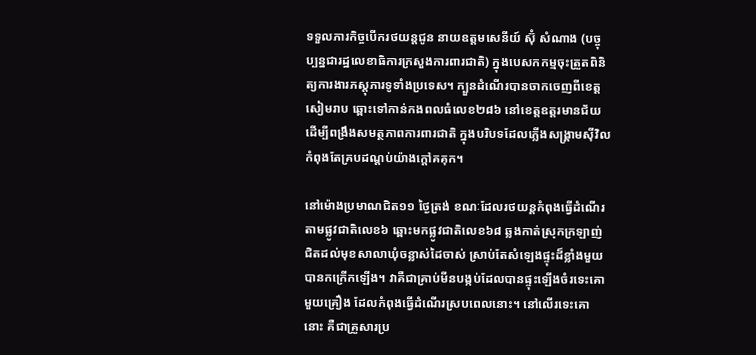ទទួលភារកិច្ចបើករថយន្តជូន នាយឧត្តមសេនីយ៍ ស៊ុំ សំណាង (បច្ចុប្បន្នជារដ្ឋលេខាធិការក្រសួងការពារជាតិ) ក្នុងបេសកកម្មចុះត្រួតពិនិត្យការងារភស្តុភារទូទាំងប្រទេស។ ក្បួនដំណើរបានចាកចេញពីខេត្តសៀមរាប ឆ្ពោះទៅកាន់កងពលធំលេខ២៨៦ នៅខេត្តឧត្តរមានជ័យ ដើម្បីពង្រឹងសមត្ថភាពការពារជាតិ ក្នុងបរិបទដែលភ្លើងសង្គ្រាមស៊ីវិលកំពុងតែគ្របដណ្តប់យ៉ាងក្តៅគគុក។

នៅម៉ោងប្រមាណជិត១១ ថ្ងៃត្រង់ ខណៈដែលរថយន្តកំពុងធ្វើដំណើរតាមផ្លូវជាតិលេខ៦ ឆ្ពោះមកផ្លូវជាតិលេខ៦៨ ឆ្លងកាត់ស្រុកក្រឡាញ់ ជិតដល់មុខសាលាឃុំចន្លាស់ដៃចាស់ ស្រាប់តែសំឡេងផ្ទុះដ៏ខ្លាំងមួយបានកក្រើកឡើង។ វាគឺជាគ្រាប់មីនបង្កប់ដែលបានផ្ទុះឡើងចំរទេះគោមួយគ្រឿង ដែលកំពុងធ្វើដំណើរស្របពេលនោះ។ នៅលើរទេះគោនោះ គឺជាគ្រួសារប្រ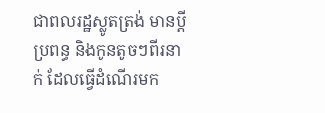ជាពលរដ្ឋស្លូតត្រង់ មានប្ដី ប្រពន្ធ និងកូនតូចៗពីរនាក់ ដែលធ្វើដំណើរមក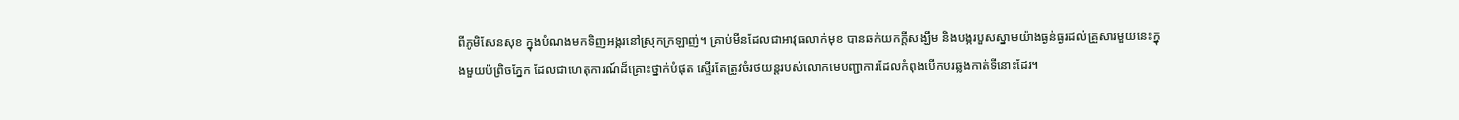ពីភូមិសែនសុខ ក្នុងបំណងមកទិញអង្ករនៅស្រុកក្រឡាញ់។ គ្រាប់មីនដែលជាអាវុធលាក់មុខ បានឆក់យកក្តីសង្ឃឹម និងបង្ករបួសស្នាមយ៉ាងធ្ងន់ធ្ងរដល់គ្រួសារមួយនេះក្នុងមួយប៉ព្រិចភ្នែក ដែលជាហេតុការណ៍ដ៏គ្រោះថ្នាក់បំផុត ស្ទើរតែត្រូវចំរថយន្តរបស់លោកមេបញ្ជាការដែលកំពុងបើកបរឆ្លងកាត់ទីនោះដែរ។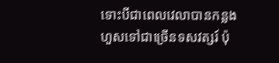ទោះបីជាពេលវេលាបានកន្លងហួសទៅជាច្រើនទសវត្សរ៍ ប៉ុ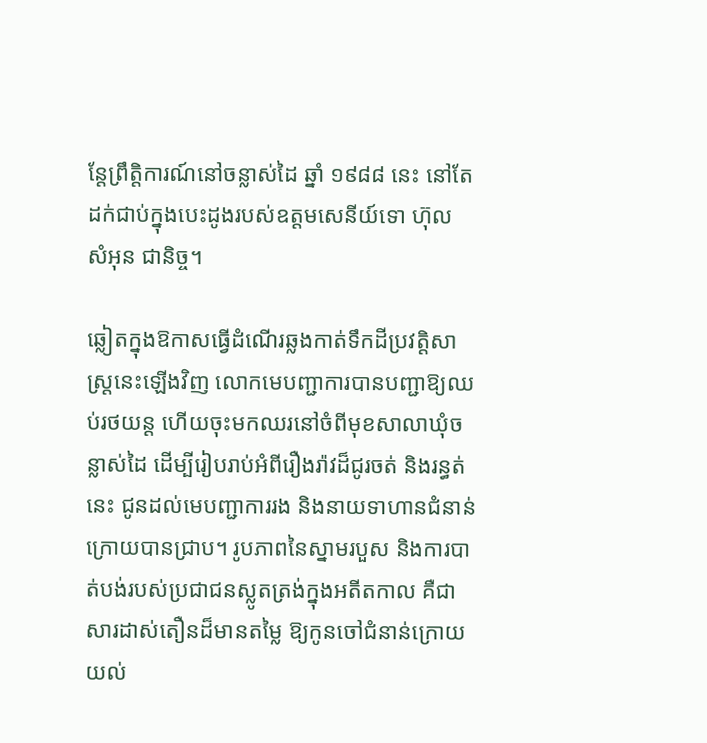ន្តែព្រឹត្តិការណ៍នៅចន្លាស់ដៃ ឆ្នាំ ១៩៨៨ នេះ នៅតែដក់ជាប់ក្នុងបេះដូងរបស់ឧត្តមសេនីយ៍ទោ ហ៊ុល សំអុន ជានិច្ច។

ឆ្លៀតក្នុងឱកាសធ្វើដំណើរឆ្លងកាត់ទឹកដីប្រវត្តិសាស្ត្រនេះឡើងវិញ លោកមេបញ្ជាការបានបញ្ជាឱ្យឈប់រថយន្ត ហើយចុះមកឈរនៅចំពីមុខសាលាឃុំចន្លាស់ដៃ ដើម្បីរៀបរាប់អំពីរឿងរ៉ាវដ៏ជូរចត់ និងរន្ធត់នេះ ជូនដល់មេបញ្ជាការរង និងនាយទាហានជំនាន់ក្រោយបានជ្រាប។ រូបភាពនៃស្នាមរបួស និងការបាត់បង់របស់ប្រជាជនស្លូតត្រង់ក្នុងអតីតកាល គឺជាសារដាស់តឿនដ៏មានតម្លៃ ឱ្យកូនចៅជំនាន់ក្រោយយល់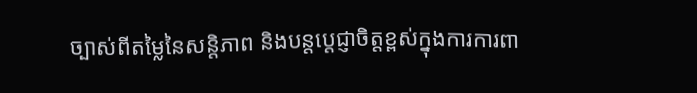ច្បាស់ពីតម្លៃនៃសន្តិភាព និងបន្តប្តេជ្ញាចិត្តខ្ពស់ក្នុងការការពា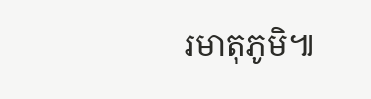រមាតុភូមិ៕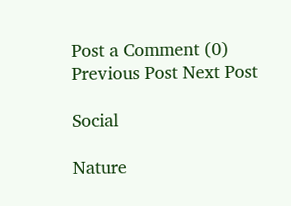Post a Comment (0)
Previous Post Next Post

Social

Nature